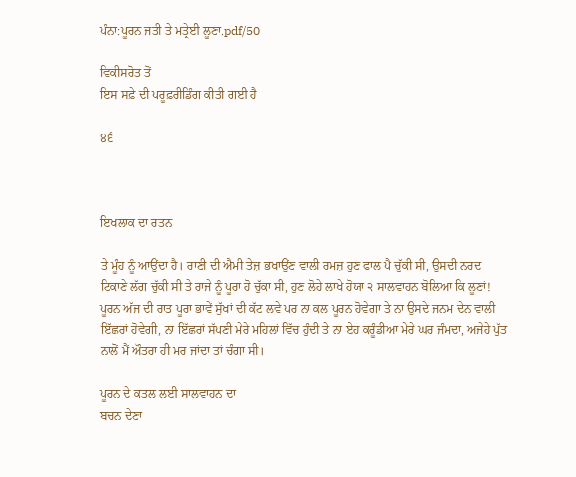ਪੰਨਾ:ਪੂਰਨ ਜਤੀ ਤੇ ਮਤ੍ਰੇਈ ਲੂਣਾ.pdf/50

ਵਿਕੀਸਰੋਤ ਤੋਂ
ਇਸ ਸਫ਼ੇ ਦੀ ਪਰੂਫ਼ਰੀਡਿੰਗ ਕੀਤੀ ਗਈ ਹੈ

੪੬



ਇਖਲਾਕ ਦਾ ਰਤਨ

ਤੇ ਮੂੰਹ ਨੂੰ ਆਉਂਦਾ ਹੈ। ਰਾਣੀ ਦੀ ਐਮੀ ਤੇਜ਼ ਭਖਾਉਂਣ ਵਾਲੀ ਰਮਜ਼ ਹੁਣ ਫਾਲ ਪੈ ਚੁੱਕੀ ਸੀ, ਉਸਦੀ ਨਰਦ ਟਿਕਾਣੇ ਲੱਗ ਚੁੱਕੀ ਸੀ ਤੇ ਰਾਜੇ ਨੂੰ ਪੂਰਾ ਹੋ ਚੁੱਕਾ ਸੀ, ਹੁਣ ਲੋਹੇ ਲਾਖੇ ਹੋਯਾ ੨ ਸਾਲਵਾਹਨ ਬੋਲਿਆ ਕਿ ਲੂਣਾਂ! ਪੂਰਨ ਅੱਜ ਦੀ ਰਾਤ ਪੂਰਾ ਭਾਵੇਂ ਸੁੱਖਾਂ ਦੀ ਕੱਟ ਲਵੇ ਪਰ ਨਾ ਕਲ ਪੂਰਨ ਹੋਵੇਗਾ ਤੇ ਨਾ ਉਸਦੇ ਜਨਮ ਦੇਨ ਵਾਲੀ ਇੱਛਰਾਂ ਹੋਵੇਗੀ, ਨਾ ਇੱਛਰਾਂ ਸੱਪਣੀ ਮੇਰੇ ਮਹਿਲਾਂ ਵਿੱਚ ਹੁੰਦੀ ਤੇ ਨਾ ਏਹ ਕਰੂੰਡੀਆ ਮੇਰੇ ਘਰ ਜੰਮਦਾ, ਅਜੇਹੇ ਪੁੱਤ ਨਾਲੋਂ ਮੈਂ ਔਤਰਾ ਹੀ ਮਰ ਜਾਂਦਾ ਤਾਂ ਚੰਗਾ ਸੀ।

ਪੂਰਨ ਦੇ ਕਤਲ ਲਈ ਸਾਲਵਾਹਨ ਦਾ
ਬਚਨ ਦੇਣਾ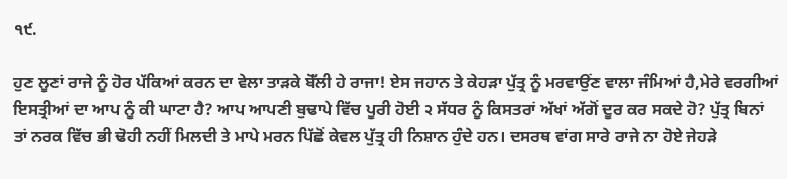੧੯.

ਹੁਣ ਲੂਣਾਂ ਰਾਜੇ ਨੂੰ ਹੋਰ ਪੱਕਿਆਂ ਕਰਨ ਦਾ ਵੇਲਾ ਤਾੜਕੇ ਬੋੱਲੀ ਹੇ ਰਾਜਾ! ਏਸ ਜਹਾਨ ਤੇ ਕੇਹੜਾ ਪੁੱਤ੍ਰ ਨੂੰ ਮਰਵਾਉਂਣ ਵਾਲਾ ਜੰਮਿਆਂ ਹੈ,ਮੇਰੇ ਵਰਗੀਆਂ ਇਸਤ੍ਰੀਆਂ ਦਾ ਆਪ ਨੂੰ ਕੀ ਘਾਟਾ ਹੈ? ਆਪ ਆਪਣੀ ਬੁਢਾਪੇ ਵਿੱਚ ਪੂਰੀ ਹੋਈ ੨ ਸੱਧਰ ਨੂੰ ਕਿਸਤਰਾਂ ਅੱਖਾਂ ਅੱਗੋਂ ਦੂਰ ਕਰ ਸਕਦੇ ਹੋ? ਪੁੱਤ੍ਰ ਬਿਨਾਂ ਤਾਂ ਨਰਕ ਵਿੱਚ ਭੀ ਢੋਹੀ ਨਹੀਂ ਮਿਲਦੀ ਤੇ ਮਾਪੇ ਮਰਨ ਪਿੱਛੋਂ ਕੇਵਲ ਪੁੱਤ੍ਰ ਹੀ ਨਿਸ਼ਾਨ ਹੁੰਦੇ ਹਨ। ਦਸਰਥ ਵਾਂਗ ਸਾਰੇ ਰਾਜੇ ਨਾ ਹੋਏ ਜੇਹੜੇ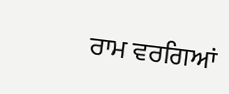ਰਾਮ ਵਰਗਿਆਂ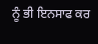ਨੂੰ ਭੀ ਇਨਸਾਫ ਕਰ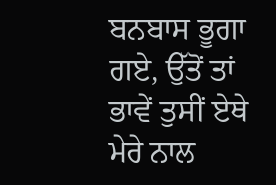ਬਨਬਾਸ ਭੂਗਾ ਗਏ, ਉੱਤੋਂ ਤਾਂ ਭਾਵੇਂ ਤੁਸੀਂ ਏਥੇ ਮੇਰੇ ਨਾਲ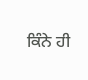ਕਿੰਨੇ ਹੀ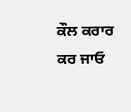ਕੌਲ ਕਰਾਰ ਕਰ ਜਾਓ